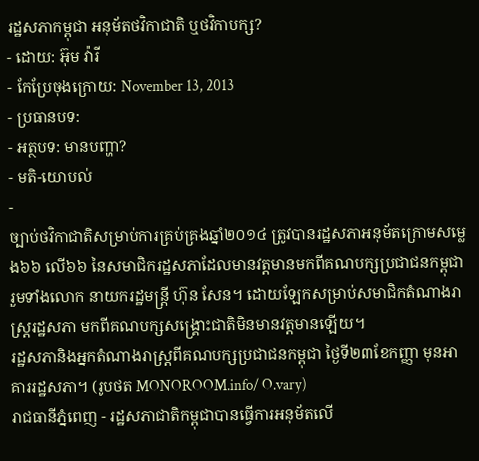រដ្ឋសភាកម្ពុជា អនុម័តថវិកាជាតិ ឬថវិកាបក្ស?
- ដោយ: អ៊ុម វ៉ារី
- កែប្រែចុងក្រោយ: November 13, 2013
- ប្រធានបទ:
- អត្ថបទ: មានបញ្ហា?
- មតិ-យោបល់
-
ច្បាប់ថវិកាជាតិសម្រាប់ការគ្រប់គ្រងឆ្នាំ២០១៤ ត្រូវបានរដ្ឋសភាអនុម័តក្រោមសម្លេង៦៦ លើ៦៦ នៃសមាជិករដ្ឋសភាដែលមានវត្តមានមកពីគណបក្សប្រជាជនកម្ពុជា រួមទាំងលោក នាយករដ្ឋមន្ត្រី ហ៊ុន សែន។ ដោយឡែកសម្រាប់សមាជិកតំណាងរាស្រ្តរដ្ឋសភា មកពីគណបក្សសង្គ្រោះជាតិមិនមានវត្តមានឡើយ។
រដ្ឋសភានិងអ្នកតំណាងរាស្ត្រពីគណបក្សប្រជាជនកម្ពុជា ថ្ងៃទី២៣ខែកញ្ញា មុនអាគាររដ្ឋសភា។ (រូបថត MONOROOM.info/ O.vary)
រាជធានីភ្នំពេញ - រដ្ឋសភាជាតិកម្ពុជាបានធ្វើការអនុម័តលើ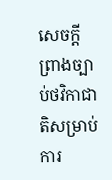សេចក្តីព្រាងច្បាប់ថវិកាជាតិសម្រាប់ការ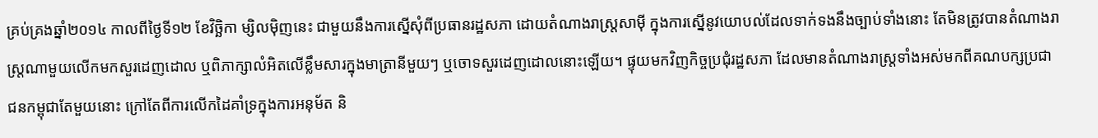គ្រប់គ្រងឆ្នាំ២០១៤ កាលពីថ្ងៃទី១២ ខែវិច្ឆិកា ម្សិលម៉ិញនេះ ជាមួយនឹងការស្នើសុំពីប្រធានរដ្ឋសភា ដោយតំណាងរាស្រ្តសាម៉ី ក្នុងការស្នើនូវយោបល់ដែលទាក់ទងនឹងច្បាប់ទាំងនោះ តែមិនត្រូវបានតំណាងរាស្រ្តណាមួយលើកមកសួរដេញដោល ឬពិភាក្សាលំអិតលើខ្លឹមសារក្នុងមាត្រានីមួយៗ ឬចោទសួរដេញដោលនោះឡើយ។ ផ្ទុយមកវិញកិច្ចប្រជុំរដ្ឋសភា ដែលមានតំណាងរាស្រ្តទាំងអស់មកពីគណបក្សប្រជាជនកម្ពុជាតែមួយនោះ ក្រៅតែពីការលើកដៃគាំទ្រក្នុងការអនុម័ត និ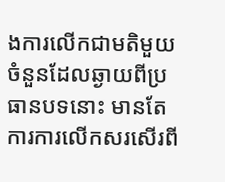ងការលើកជាមតិមួយចំនួនដែលឆ្ងាយពីប្រធានបទនោះ មានតែការការលើកសរសើរពី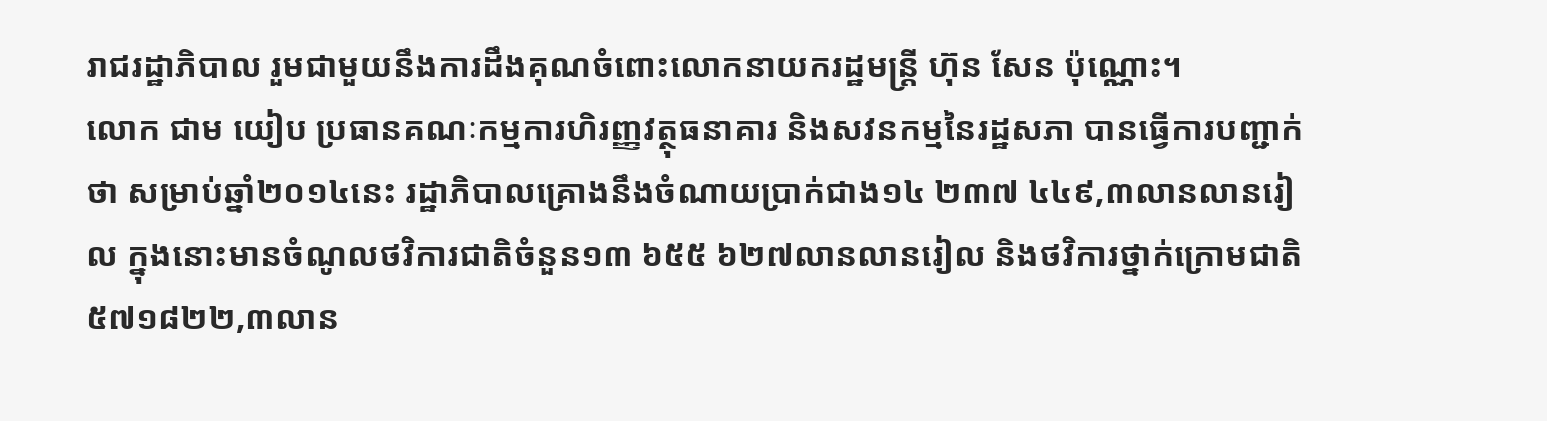រាជរដ្ឋាភិបាល រួមជាមួយនឹងការដឹងគុណចំពោះលោកនាយករដ្ឋមន្ត្រី ហ៊ុន សែន ប៉ុណ្ណោះ។
លោក ជាម យៀប ប្រធានគណៈកម្មការហិរញ្ញវត្ថុធនាគារ និងសវនកម្មនៃរដ្ឋសភា បានធ្វើការបញ្ជាក់ថា សម្រាប់ឆ្នាំ២០១៤នេះ រដ្ឋាភិបាលគ្រោងនឹងចំណាយប្រាក់ជាង១៤ ២៣៧ ៤៤៩,៣លានលានរៀល ក្នុងនោះមានចំណូលថវិការជាតិចំនួន១៣ ៦៥៥ ៦២៧លានលានរៀល និងថវិការថ្នាក់ក្រោមជាតិ៥៧១៨២២,៣លាន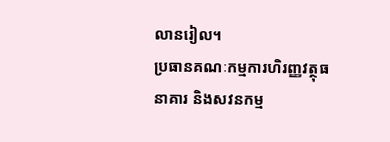លានរៀល។
ប្រធានគណៈកម្មការហិរញ្ញវត្ថុធនាគារ និងសវនកម្ម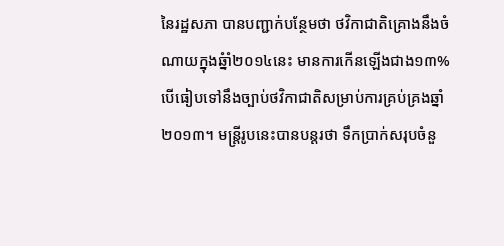នៃរដ្ឋសភា បានបញ្ជាក់បន្ថែមថា ថវិកាជាតិគ្រោងនឹងចំណាយក្នុងឆ្នំាំ២០១៤នេះ មានការកើនឡើងជាង១៣% បើធៀបទៅនឹងច្បាប់ថវិកាជាតិសម្រាប់ការគ្រប់គ្រងឆ្នាំ២០១៣។ មន្រ្តីរូបនេះបានបន្តរថា ទឹកប្រាក់សរុបចំនួ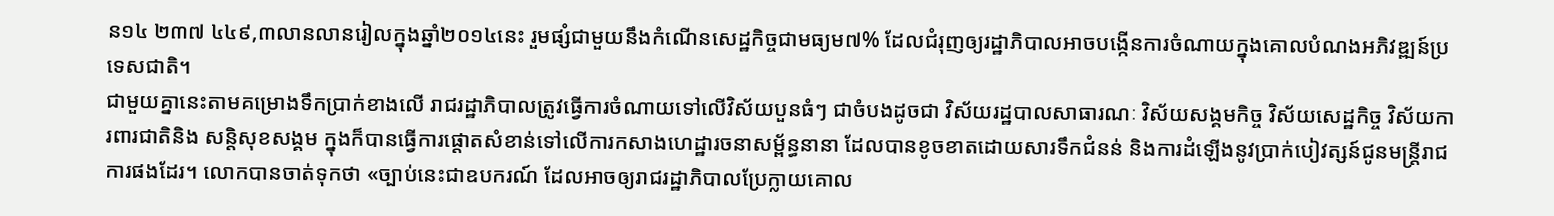ន១៤ ២៣៧ ៤៤៩,៣លានលានរៀលក្នុងឆ្នាំ២០១៤នេះ រួមផ្សំជាមួយនឹងកំណើនសេដ្ឋកិច្ចជាមធ្យម៧% ដែលជំរុញឲ្យរដ្ឋាភិបាលអាចបង្កើនការចំណាយក្នុងគោលបំណងអភិវឌ្ឍន៍ប្រទេសជាតិ។
ជាមួយគ្នានេះតាមគម្រោងទឹកប្រាក់ខាងលើ រាជរដ្ឋាភិបាលត្រូវធ្វើការចំណាយទៅលើវិស័យបួនធំៗ ជាចំបងដូចជា វិស័យរដ្ឋបាលសាធារណៈ វិស័យសង្គមកិច្ច វិស័យសេដ្ឋកិច្ច វិស័យការពារជាតិនិង សន្តិសុខសង្គម ក្នុងក៏បានធ្វើការផ្តោតសំខាន់ទៅលើការកសាងហេដ្ឋារចនាសម្ព័ន្ធនានា ដែលបានខូចខាតដោយសារទឹកជំនន់ និងការដំឡើងនូវប្រាក់បៀវត្សន៍ជូនមន្ត្រីរាជការផងដែរ។ លោកបានចាត់ទុកថា «ច្បាប់នេះជាឧបករណ៍ ដែលអាចឲ្យរាជរដ្ឋាភិបាលប្រែក្លាយគោល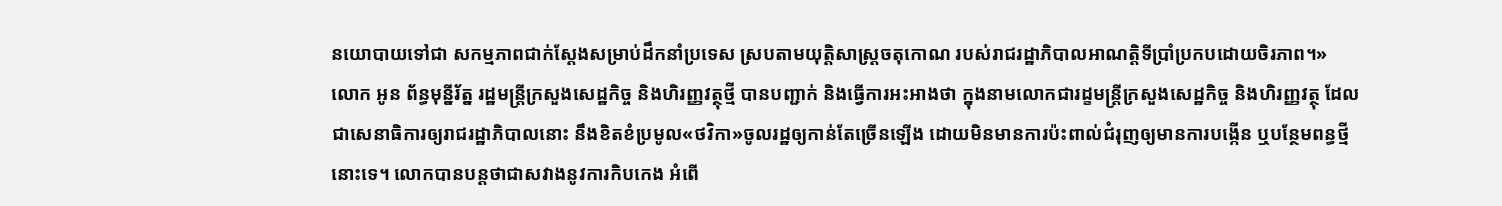នយោបាយទៅជា សកម្មភាពជាក់ស្ដែងសម្រាប់ដឹកនាំប្រទេស ស្របតាមយុត្តិសាស្រ្តចតុកោណ របស់រាជរដ្ឋាភិបាលអាណត្តិទីប្រាំប្រកបដោយចិរភាព។»
លោក អូន ព័ន្ធមុន្នីរ័ត្ន រដ្ឋមន្ត្រីក្រសួងសេដ្ឋកិច្ច និងហិរញ្ញវត្ថុថ្មី បានបញ្ជាក់ និងធ្វើការអះអាងថា ក្នុងនាមលោកជារដ្ខមន្រ្តីក្រសួងសេដ្ឋកិច្ច និងហិរញ្ញវត្ថុ ដែលជាសេនាធិការឲ្យរាជរដ្ឋាភិបាលនោះ នឹងខិតខំប្រមូល«ថវិកា»ចូលរដ្ឋឲ្យកាន់តែច្រើនឡើង ដោយមិនមានការប៉ះពាល់ជំរុញឲ្យមានការបង្កើន ឬបន្ថែមពន្ធថ្មីនោះទេ។ លោកបានបន្តថាជាសវាងនូវការកិបកេង អំពើ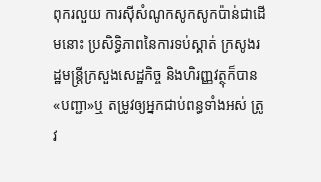ពុករលួយ ការស៊ីសំណូកសូកសូកប៉ាន់ជាដើមនោះ ប្រសិទ្ធិភាពនៃការទប់ស្គាត់ ក្រសូងរដ្ឋមន្ត្រីក្រសួងសេដ្ឋកិច្ច និងហិរញ្ញវត្ថុក៏បាន«បញ្ជា»ឬ តម្រូវឲ្យអ្នកជាប់ពន្ធទាំងអស់ ត្រូវ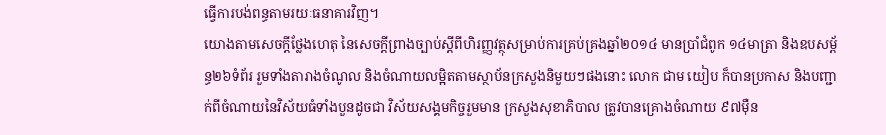ធ្វើការបង់ពន្ធតាមរយៈធនាគារវិញ។
យោងតាមសេចក្តីថ្លែងហេតុ នៃសេចក្តីព្រាងច្បាប់ស្តីពីហិរញ្ញវត្ថុសម្រាប់ការគ្រប់គ្រងឆ្នាំ២០១៤ មានប្រាំជំពូក ១៤មាត្រា និងឧបសម្ព័ន្ធ២៦ទំព័រ រួមទាំងតារាងចំណូល និងចំណាយលម្អិតតាមស្ថាប័នក្រសួងនិមួយៗផងនោះ លោក ជាម យៀប ក៏បានប្រកាស និងបញ្ជាក់ពីចំណាយនៃវិស័យធំទាំងបួនដូចជា វិស័យសង្គមកិច្ចរួមមាន ក្រសួងសុខាភិបាល ត្រូវបានគ្រោងចំណាយ ៩៧ម៉ឺន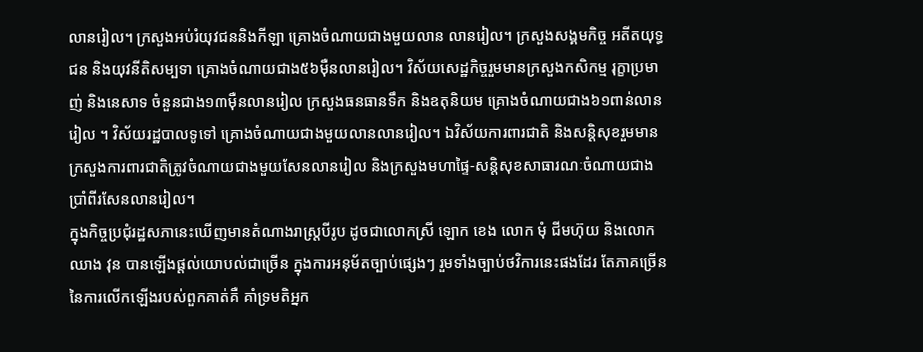លានរៀល។ ក្រសួងអប់រំយុវជននិងកីឡា គ្រោងចំណាយជាងមួយលាន លានរៀល។ ក្រសួងសង្គមកិច្ច អតីតយុទ្ធជន និងយុវនីតិសម្បទា គ្រោងចំណាយជាង៥៦ម៉ឺនលានរៀល។ វិស័យសេដ្ឋកិច្ចរួមមានក្រសួងកសិកម្ម រុក្ខាប្រមាញ់ និងនេសាទ ចំនួនជាង១៣ម៉ឺនលានរៀល ក្រសួងធនធានទឹក និងឧតុនិយម គ្រោងចំណាយជាង៦១ពាន់លានរៀល ។ វិស័យរដ្ឋបាលទូទៅ គ្រោងចំណាយជាងមួយលានលានរៀល។ ឯវិស័យការពារជាតិ និងសន្តិសុខរួមមាន ក្រសួងការពារជាតិត្រូវចំណាយជាងមួយសែនលានរៀល និងក្រសួងមហាផ្ទៃ-សន្តិសុខសាធារណៈចំណាយជាងប្រាំពីរសែនលានរៀល។
ក្នុងកិច្ចប្រជុំរដ្ឋសភានេះឃើញមានតំណាងរាស្ត្របីរូប ដូចជាលោកស្រី ឡោក ខេង លោក មុំ ជីមហ៊ុយ និងលោក ឈាង វុន បានឡើងផ្ដល់យោបល់ជាច្រើន ក្នុងការអនុម័តច្បាប់ផ្សេងៗ រួមទាំងច្បាប់ថវិការនេះផងដែរ តែភាគច្រើននៃការលើកឡើងរបស់ពួកគាត់គឺ គាំទ្រមតិអ្នក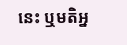នេះ ឬមតិអ្ន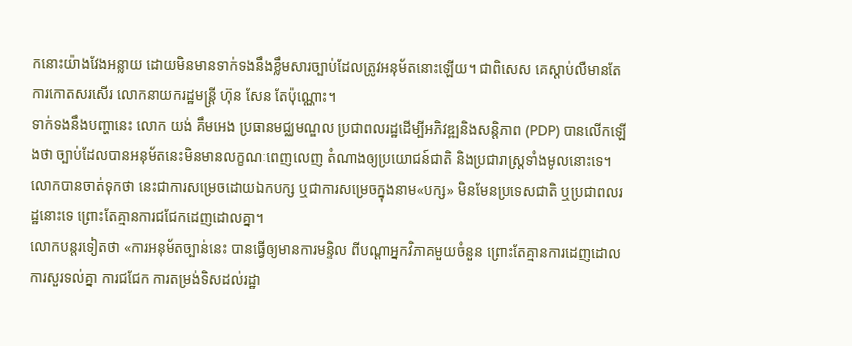កនោះយ៉ាងវែងអន្លាយ ដោយមិនមានទាក់ទងនឹងខ្លឹមសារច្បាប់ដែលត្រូវអនុម័តនោះឡើយ។ ជាពិសេស គេស្ដាប់លឺមានតែការកោតសរសើរ លោកនាយករដ្ឋមន្ត្រី ហ៊ុន សែន តែប៉ុណ្ណោះ។
ទាក់ទងនឹងបញ្ហានេះ លោក យង់ គឹមអេង ប្រធានមជ្ឈមណ្ឌល ប្រជាពលរដ្ឋដើម្បីអភិវឌ្ឍនិងសន្តិភាព (PDP) បានលើកឡើងថា ច្បាប់ដែលបានអនុម័តនេះមិនមានលក្ខណៈពេញលេញ តំណាងឲ្យប្រយោជន៍ជាតិ និងប្រជារាស្រ្តទាំងមូលនោះទេ។ លោកបានចាត់ទុកថា នេះជាការសម្រេចដោយឯកបក្ស ឬជាការសម្រេចក្នុងនាម«បក្ស» មិនមែនប្រទេសជាតិ ឬប្រជាពលរដ្ឋនោះទេ ព្រោះតែគ្មានការជជែកដេញដោលគ្នា។
លោកបន្តរទៀតថា «ការអនុម័តច្បាន់នេះ បានធ្វើឲ្យមានការមន្ទិល ពីបណ្តាអ្នកវិភាគមួយចំនួន ព្រោះតែគ្មានការដេញដោល ការសួរទល់គ្នា ការជជែក ការតម្រង់ទិសដល់រដ្ឋា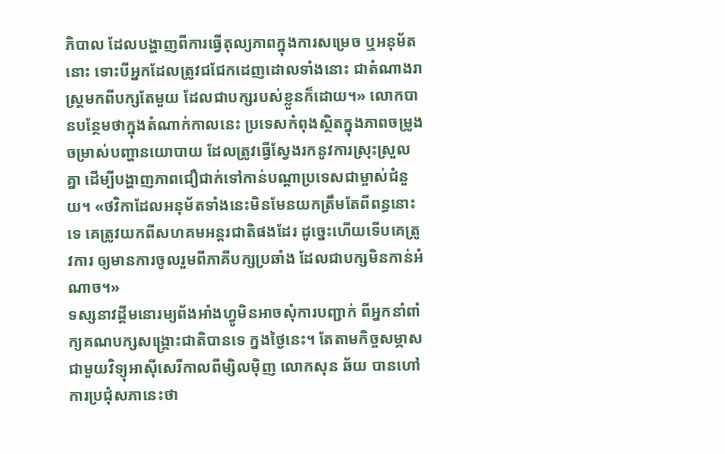ភិបាល ដែលបង្ហាញពីការធ្វើតុល្យភាពក្នុងការសម្រេច ឬអនុម័តនោះ ទោះបីអ្នកដែលត្រូវជជែកដេញដោលទាំងនោះ ជាតំណាងរាស្រ្តមកពីបក្សតែមួយ ដែលជាបក្សរបស់ខ្លួនក៏ដោយ។» លោកបានបន្ថែមថាក្នុងតំណាក់កាលនេះ ប្រទេសកំពុងស្ថិតក្នុងភាពចម្រូងចម្រាស់បញ្ហានយោបាយ ដែលត្រូវធ្វើស្វែងរកនូវការស្រុះស្រួលគ្នា ដើម្បីបង្ហាញភាពជឿជាក់ទៅកាន់បណ្តាប្រទេសជាម្ចាស់ជំនួយ។ «ថវិកាដែលអនុម័តទាំងនេះមិនមែនយកត្រឹមតែពីពន្ធនោះទេ គេត្រូវយកពីសហគមអន្តរជាតិផងដែរ ដូច្នេះហើយទើបគេត្រូវការ ឲ្យមានការចូលរួមពីភាគីបក្សប្រឆាំង ដែលជាបក្សមិនកាន់អំណាច។»
ទស្សនាវដ្ដីមនោរម្យព័ងអាំងហ្វូមិនអាចសុំការបញ្ជាក់ ពីអ្នកនាំពាំក្យគណបក្សសង្គ្រោះជាតិបានទេ ក្នងថ្ងៃនេះ។ តែតាមកិច្ចសម្ភាសជាមួយវិទ្យុអាស៊ីសេរីកាលពីម្សិលម៉ិញ លោកសុន ឆ័យ បានហៅការប្រជុំសភានេះថា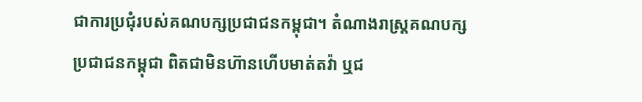ជាការប្រជុំរបស់គណបក្សប្រជាជនកម្ពុជា។ តំណាងរាស្ត្រគណបក្សប្រជាជនកម្ពុជា ពិតជាមិនហ៊ានហើបមាត់តវ៉ា ឬជ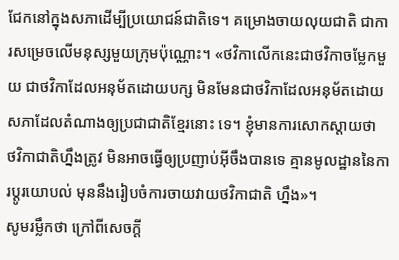ជែកនៅក្នុងសភាដើម្បីប្រយោជន៍ជាតិទេ។ គម្រោងចាយលុយជាតិ ជាការសម្រេចលើមនុស្សមួយក្រុមប៉ុណ្ណោះ។ «ថវិកាលើកនេះជាថវិកាចម្លែកមួយ ជាថវិកាដែលអនុម័តដោយបក្ស មិនមែនជាថវិកាដែលអនុម័តដោយសភាដែលតំណាងឲ្យប្រជាជាតិខ្មែរនោះ ទេ។ ខ្ញុំមានការសោកស្ដាយថា ថវិកាជាតិហ្នឹងត្រូវ មិនអាចធ្វើឲ្យប្រញាប់អ៊ីចឹងបានទេ គ្មានមូលដ្ឋាននៃការប្ដូរយោបល់ មុននឹងរៀបចំការចាយវាយថវិកាជាតិ ហ្នឹង»។
សូមរម្លឹកថា ក្រៅពីសេចក្តី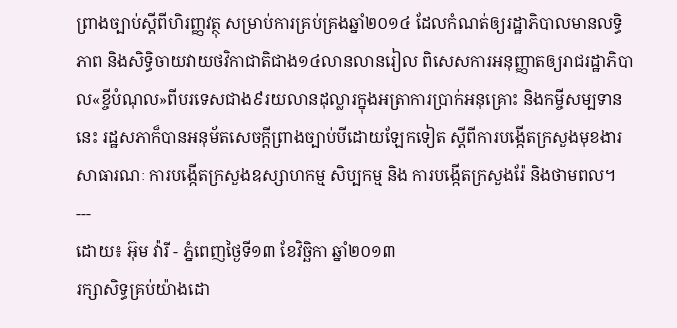ព្រាងច្បាប់ស្តីពីហិរញ្ញវត្ថុ សម្រាប់ការគ្រប់គ្រងឆ្នាំ២០១៤ ដែលកំណត់ឲ្យរដ្ឋាភិបាលមានលទ្ធិភាព និងសិទ្ធិចាយវាយថវិកាជាតិជាង១៤លានលានរៀល ពិសេសការអនុញ្ញាតឲ្យរាជរដ្ឋាភិបាល«ខ្ចីបំណុល»ពីបរទេសជាង៩រយលានដុល្លារក្នុងអត្រាការប្រាក់អនុគ្រោះ និងកម្ចីសម្បទាននេះ រដ្ឋសភាក៏បានអនុម័តសេចក្ដីព្រាងច្បាប់បីដោយឡែកទៀត ស្តីពីការបង្កើតក្រសួងមុខងារសាធារណៈ ការបង្កើតក្រសួងឧស្សាហកម្ម សិប្បកម្ម និង ការបង្កើតក្រសួងរ៉ែ និងថាមពល។
---
ដោយ៖ អ៊ុម វ៉ារី - ភ្នំពេញថ្ងៃទី១៣ ខែវិច្ឆិកា ឆ្នាំ២០១៣
រក្សាសិទ្ធគ្រប់យ៉ាងដោ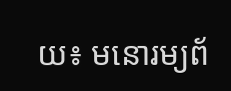យ៖ មនោរម្យព័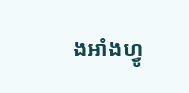ងអាំងហ្វូ